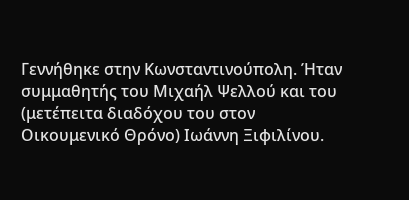Γεννήθηκε στην Κωνσταντινούπολη. Ήταν συμμαθητής του Μιχαήλ Ψελλού και του (μετέπειτα διαδόχου του στον Οικουμενικό Θρόνο) Ιωάννη Ξιφιλίνου.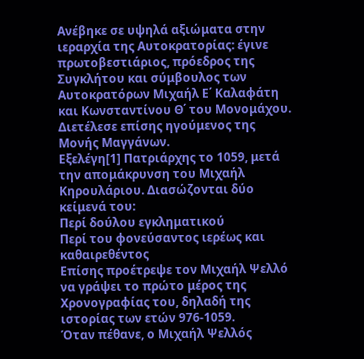Ανέβηκε σε υψηλά αξιώματα στην ιεραρχία της Αυτοκρατορίας: έγινε πρωτοβεστιάριος, πρόεδρος της Συγκλήτου και σύμβουλος των Αυτοκρατόρων Μιχαήλ Ε΄ Καλαφάτη και Κωνσταντίνου Θ΄ του Μονομάχου. Διετέλεσε επίσης ηγούμενος της Μονής Μαγγάνων.
Εξελέγη[1] Πατριάρχης το 1059, μετά την απομάκρυνση του Μιχαήλ Κηρουλάριου. Διασώζονται δύο κείμενά του:
Περί δούλου εγκληματικού
Περί του φονεύσαντος ιερέως και καθαιρεθέντος
Επίσης προέτρεψε τον Μιχαήλ Ψελλό να γράψει το πρώτο μέρος της Χρονογραφίας του, δηλαδή της ιστορίας των ετών 976-1059.
Όταν πέθανε, ο Μιχαήλ Ψελλός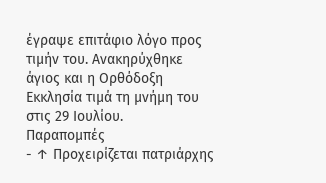έγραψε επιτάφιο λόγο προς τιμήν του. Ανακηρύχθηκε άγιος και η Ορθόδοξη Εκκλησία τιμά τη μνήμη του στις 29 Ιουλίου.
Παραπομπές
- ↑ Προχειρίζεται πατριάρχης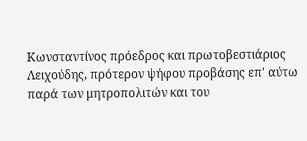Κωνσταντίνος πρόεδρος και πρωτοβεστιάριος Λειχούδης, πρότερον ψήφου προβάσης επ' αύτω παρά των μητροπολιτών και του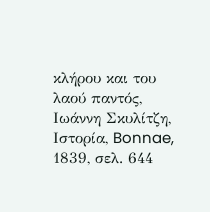κλήρου και του λαού παντός, Ιωάννη Σκυλίτζη, Ιστορία, Bonnae, 1839, σελ. 644